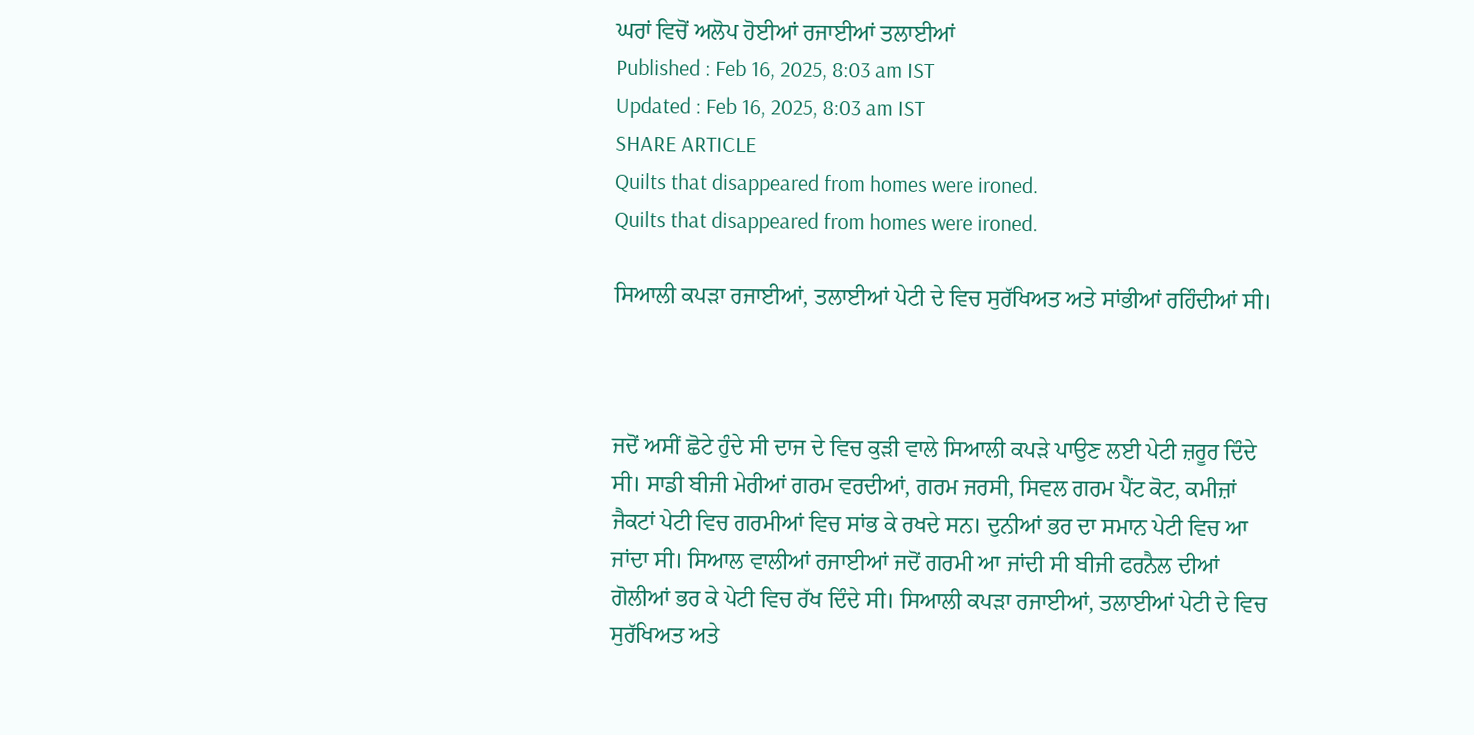ਘਰਾਂ ਵਿਚੋਂ ਅਲੋਪ ਹੋਈਆਂ ਰਜਾਈਆਂ ਤਲਾਈਆਂ
Published : Feb 16, 2025, 8:03 am IST
Updated : Feb 16, 2025, 8:03 am IST
SHARE ARTICLE
Quilts that disappeared from homes were ironed.
Quilts that disappeared from homes were ironed.

ਸਿਆਲੀ ਕਪੜਾ ਰਜਾਈਆਂ, ਤਲਾਈਆਂ ਪੇਟੀ ਦੇ ਵਿਚ ਸੁਰੱਖਿਅਤ ਅਤੇ ਸਾਂਭੀਆਂ ਰਹਿੰਦੀਆਂ ਸੀ।



ਜਦੋਂ ਅਸੀਂ ਛੋਟੇ ਹੁੰਦੇ ਸੀ ਦਾਜ ਦੇ ਵਿਚ ਕੁੜੀ ਵਾਲੇ ਸਿਆਲੀ ਕਪੜੇ ਪਾਉਣ ਲਈ ਪੇਟੀ ਜ਼ਰੂਰ ਦਿੰਦੇ ਸੀ। ਸਾਡੀ ਬੀਜੀ ਮੇਰੀਆਂ ਗਰਮ ਵਰਦੀਆਂ, ਗਰਮ ਜਰਸੀ, ਸਿਵਲ ਗਰਮ ਪੈਂਟ ਕੋਟ, ਕਮੀਜ਼ਾਂ ਜੈਕਟਾਂ ਪੇਟੀ ਵਿਚ ਗਰਮੀਆਂ ਵਿਚ ਸਾਂਭ ਕੇ ਰਖਦੇ ਸਨ। ਦੁਨੀਆਂ ਭਰ ਦਾ ਸਮਾਨ ਪੇਟੀ ਵਿਚ ਆ ਜਾਂਦਾ ਸੀ। ਸਿਆਲ ਵਾਲੀਆਂ ਰਜਾਈਆਂ ਜਦੋਂ ਗਰਮੀ ਆ ਜਾਂਦੀ ਸੀ ਬੀਜੀ ਫਰਨੈਲ ਦੀਆਂ ਗੋਲੀਆਂ ਭਰ ਕੇ ਪੇਟੀ ਵਿਚ ਰੱਖ ਦਿੰਦੇ ਸੀ। ਸਿਆਲੀ ਕਪੜਾ ਰਜਾਈਆਂ, ਤਲਾਈਆਂ ਪੇਟੀ ਦੇ ਵਿਚ ਸੁਰੱਖਿਅਤ ਅਤੇ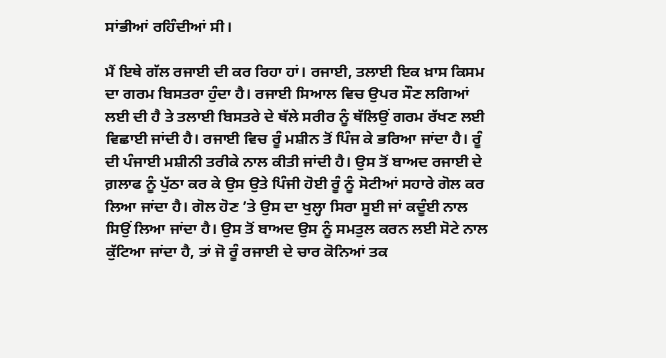ਸਾਂਭੀਆਂ ਰਹਿੰਦੀਆਂ ਸੀ।

ਮੈਂ ਇਥੇ ਗੱਲ ਰਜਾਈ ਦੀ ਕਰ ਰਿਹਾ ਹਾਂ। ਰਜਾਈ, ਤਲਾਈ ਇਕ ਖ਼ਾਸ ਕਿਸਮ ਦਾ ਗਰਮ ਬਿਸਤਰਾ ਹੁੰਦਾ ਹੈ। ਰਜਾਈ ਸਿਆਲ ਵਿਚ ਉਪਰ ਸੌਣ ਲਗਿਆਂ ਲਈ ਦੀ ਹੈ ਤੇ ਤਲਾਈ ਬਿਸਤਰੇ ਦੇ ਥੱਲੇ ਸਰੀਰ ਨੂੰ ਥੱਲਿਉਂ ਗਰਮ ਰੱਖਣ ਲਈ ਵਿਛਾਈ ਜਾਂਦੀ ਹੈ। ਰਜਾਈ ਵਿਚ ਰੂੰ ਮਸ਼ੀਨ ਤੋਂ ਪਿੰਜ ਕੇ ਭਰਿਆ ਜਾਂਦਾ ਹੈ। ਰੂੰ ਦੀ ਪੰਜਾਈ ਮਸ਼ੀਨੀ ਤਰੀਕੇ ਨਾਲ ਕੀਤੀ ਜਾਂਦੀ ਹੈ। ਉਸ ਤੋਂ ਬਾਅਦ ਰਜਾਈ ਦੇ ਗ਼ਲਾਫ ਨੂੰ ਪੁੱਠਾ ਕਰ ਕੇ ਉਸ ਉਤੇ ਪਿੰਜੀ ਹੋਈ ਰੂੰ ਨੂੰ ਸੋਟੀਆਂ ਸਹਾਰੇ ਗੋਲ ਕਰ ਲਿਆ ਜਾਂਦਾ ਹੈ। ਗੋਲ ਹੋਣ ’ਤੇ ਉਸ ਦਾ ਖੁਲ੍ਹਾ ਸਿਰਾ ਸੂਈ ਜਾਂ ਕਦੂੰਈ ਨਾਲ ਸਿਉਂ ਲਿਆ ਜਾਂਦਾ ਹੈ। ਉਸ ਤੋਂ ਬਾਅਦ ਉਸ ਨੂੰ ਸਮਤੁਲ ਕਰਨ ਲਈ ਸੋਟੇ ਨਾਲ ਕੁੱਟਿਆ ਜਾਂਦਾ ਹੈ, ਤਾਂ ਜੋ ਰੂੰ ਰਜਾਈ ਦੇ ਚਾਰ ਕੋਨਿਆਂ ਤਕ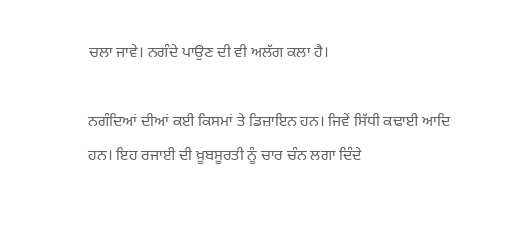ਚਲਾ ਜਾਵੇ। ਨਗੰਦੇ ਪਾਉਣ ਦੀ ਵੀ ਅਲੱਗ ਕਲਾ ਹੈ।

ਨਗੰਦਿਆਂ ਦੀਆਂ ਕਈ ਕਿਸਮਾਂ ਤੇ ਡਿਜ਼ਾਇਨ ਹਨ। ਜਿਵੇਂ ਸਿੱਧੀ ਕਢਾਈ ਆਦਿ ਹਨ। ਇਹ ਰਜਾਈ ਦੀ ਖ਼ੂਬਸੂਰਤੀ ਨੂੰ ਚਾਰ ਚੰਨ ਲਗਾ ਦਿੰਦੇ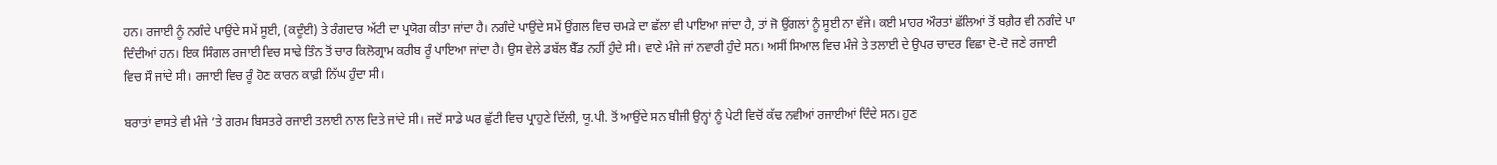ਹਨ। ਰਜਾਈ ਨੂੰ ਨਗੰਦੇ ਪਾਉਂਦੇ ਸਮੇਂ ਸੂਈ, (ਕਦੂੰਈ) ਤੇ ਰੰਗਦਾਰ ਅੱਟੀ ਦਾ ਪ੍ਰਯੋਗ ਕੀਤਾ ਜਾਂਦਾ ਹੈ। ਨਗੰਦੇ ਪਾਉਂਦੇ ਸਮੇਂ ਉਂਗਲ ਵਿਚ ਚਮੜੇ ਦਾ ਛੱਲਾ ਵੀ ਪਾਇਆ ਜਾਂਦਾ ਹੈ, ਤਾਂ ਜੋ ਉਂਗਲਾਂ ਨੂੰ ਸੂਈ ਨਾ ਵੱਜੇ। ਕਈ ਮਾਹਰ ਔਰਤਾਂ ਛੱਲਿਆਂ ਤੋਂ ਬਗ਼ੈਰ ਵੀ ਨਗੰਦੇ ਪਾ ਦਿੰਦੀਆਂ ਹਨ। ਇਕ ਸਿੰਗਲ ਰਜਾਈ ਵਿਚ ਸਾਢੇ ਤਿੰਨ ਤੋਂ ਚਾਰ ਕਿਲੋਗ੍ਰਾਮ ਕਰੀਬ ਰੂੰ ਪਾਇਆ ਜਾਂਦਾ ਹੈ। ਉਸ ਵੇਲੇ ਡਬੱਲ ਬੈੱਡ ਨਹੀਂ ਹੁੰਦੇ ਸੀ। ਵਾਣੇ ਮੰਜੇ ਜਾਂ ਨਵਾਰੀ ਹੁੰਦੇ ਸਨ। ਅਸੀਂ ਸਿਆਲ ਵਿਚ ਮੰਜੇ ਤੇ ਤਲਾਈ ਦੇ ਉਪਰ ਚਾਦਰ ਵਿਛਾ ਦੋ-ਦੋ ਜਣੇ ਰਜਾਈ ਵਿਚ ਸੌ ਜਾਂਦੇ ਸੀ। ਰਜਾਈ ਵਿਚ ਰੂੰ ਹੋਣ ਕਾਰਨ ਕਾਫ਼ੀ ਨਿੱਘ ਹੁੰਦਾ ਸੀ।

ਬਰਾਤਾਂ ਵਾਸਤੇ ਵੀ ਮੰਜੇ ’ਤੇ ਗਰਮ ਬਿਸਤਰੇ ਰਜਾਈ ਤਲਾਈ ਨਾਲ ਦਿਤੇ ਜਾਂਦੇ ਸੀ। ਜਦੋਂ ਸਾਡੇ ਘਰ ਛੁੱਟੀ ਵਿਚ ਪ੍ਰਾਹੁਣੇ ਦਿੱਲੀ, ਯੂ.ਪੀ. ਤੋਂ ਆਉਂਦੇ ਸਨ ਬੀਜੀ ਉਨ੍ਹਾਂ ਨੂੰ ਪੇਟੀ ਵਿਚੋਂ ਕੱਢ ਨਵੀਆਂ ਰਜਾਈਆਂ ਦਿੰਦੇ ਸਨ। ਹੁਣ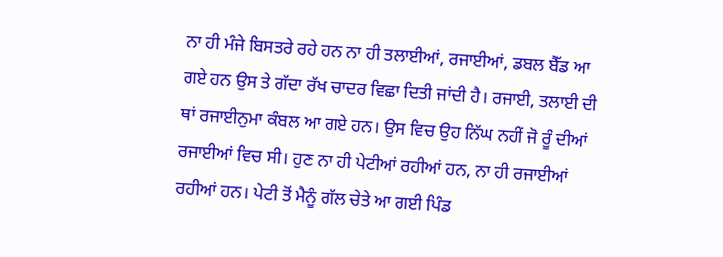ਨਾ ਹੀ ਮੰਜੇ ਬਿਸਤਰੇ ਰਹੇ ਹਨ ਨਾ ਹੀ ਤਲਾਈਆਂ, ਰਜਾਈਆਂ, ਡਬਲ ਬੈੱਡ ਆ ਗਏ ਹਨ ਉਸ ਤੇ ਗੱਦਾ ਰੱਖ ਚਾਦਰ ਵਿਛਾ ਦਿਤੀ ਜਾਂਦੀ ਹੈ। ਰਜਾਈ, ਤਲਾਈ ਦੀ ਥਾਂ ਰਜਾਈਨੁਮਾ ਕੰਬਲ ਆ ਗਏ ਹਨ। ਉਸ ਵਿਚ ਉਹ ਨਿੱਘ ਨਹੀਂ ਜੋ ਰੂੰ ਦੀਆਂ ਰਜਾਈਆਂ ਵਿਚ ਸੀ। ਹੁਣ ਨਾ ਹੀ ਪੇਟੀਆਂ ਰਹੀਆਂ ਹਨ, ਨਾ ਹੀ ਰਜਾਈਆਂ ਰਹੀਆਂ ਹਨ। ਪੇਟੀ ਤੋਂ ਮੈਨੂੰ ਗੱਲ ਚੇਤੇ ਆ ਗਈ ਪਿੰਡ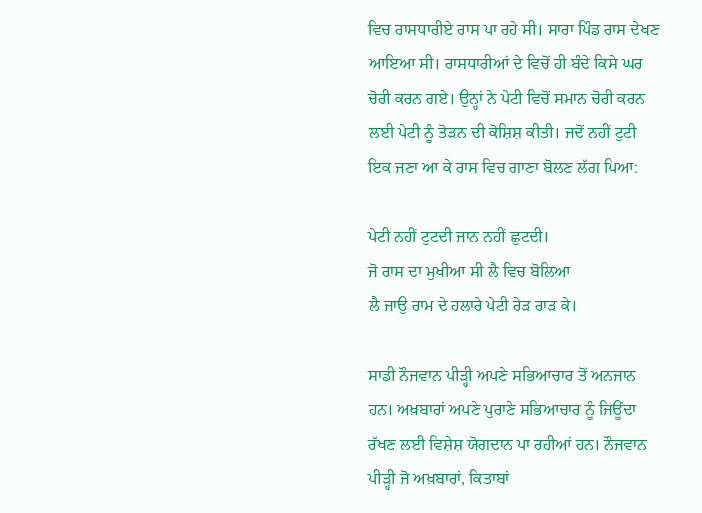ਵਿਚ ਰਾਸਧਾਰੀਏ ਰਾਸ ਪਾ ਰਹੇ ਸੀ। ਸਾਰਾ ਪਿੰਡ ਰਾਸ ਦੇਖਣ ਆਇਆ ਸੀ। ਰਾਸਧਾਰੀਆਂ ਦੇ ਵਿਚੋਂ ਹੀ ਬੰਦੇ ਕਿਸੇ ਘਰ ਚੋਰੀ ਕਰਨ ਗਏ। ਉਨ੍ਹਾਂ ਨੇ ਪੇਟੀ ਵਿਚੋਂ ਸਮਾਨ ਚੋਰੀ ਕਰਨ ਲਈ ਪੇਟੀ ਨੂੰ ਤੋੜਨ ਦੀ ਕੋਸ਼ਿਸ਼ ਕੀਤੀ। ਜਦੋਂ ਨਹੀਂ ਟੁਟੀ ਇਕ ਜਣਾ ਆ ਕੇ ਰਾਸ ਵਿਚ ਗਾਣਾ ਬੋਲਣ ਲੱਗ ਪਿਆ:

ਪੇਟੀ ਨਹੀਂ ਟੁਟਦੀ ਜਾਨ ਨਹੀਂ ਛੁਟਦੀ।
ਜੋ ਰਾਸ ਦਾ ਮੁਖੀਆ ਸੀ ਲੈ ਵਿਚ ਬੋਲਿਆ
ਲੈ ਜਾਉ ਰਾਮ ਦੇ ਹਲਾਰੇ ਪੇਟੀ ਰੇੜ ਰਾੜ ਕੇ।

ਸਾਡੀ ਨੌਜਵਾਨ ਪੀੜ੍ਹੀ ਅਪਣੇ ਸਭਿਆਚਾਰ ਤੋਂ ਅਨਜਾਨ ਹਨ। ਅਖ਼ਬਾਰਾਂ ਅਪਣੇ ਪੁਰਾਣੇ ਸਭਿਆਚਾਰ ਨੂੰ ਜਿਊਂਦਾ ਰੱਖਣ ਲਈ ਵਿਸ਼ੇਸ਼ ਯੋਗਦਾਨ ਪਾ ਰਹੀਆਂ ਹਨ। ਨੌਜਵਾਨ ਪੀੜ੍ਹੀ ਜੋ ਅਖ਼ਬਾਰਾਂ, ਕਿਤਾਬਾਂ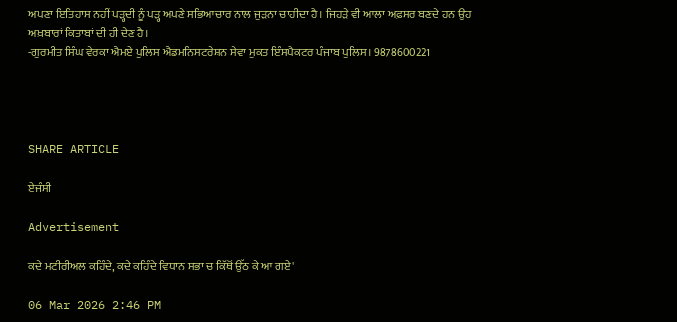ਅਪਣਾ ਇਤਿਹਾਸ ਨਹੀਂ ਪੜ੍ਹਦੀ ਨੂੰ ਪੜ੍ਹ ਅਪਣੇ ਸਭਿਆਚਾਰ ਨਾਲ ਜੁੜਨਾ ਚਾਹੀਦਾ ਹੈ। ਜਿਹੜੇ ਵੀ ਆਲਾ ਅਫ਼ਸਰ ਬਣਦੇ ਹਨ ਉਹ ਅਖ਼ਬਾਰਾਂ ਕਿਤਾਬਾਂ ਦੀ ਹੀ ਦੇਣ ਹੈ।
-ਗੁਰਮੀਤ ਸਿੰਘ ਵੇਰਕਾ ਐਮਏ ਪੁਲਿਸ ਐਡਮਨਿਸਟਰੇਸ਼ਨ ਸੇਵਾ ਮੁਕਤ ਇੰਸਪੈਕਟਰ ਪੰਜਾਬ ਪੁਲਿਸ। 9878600221




SHARE ARTICLE

ਏਜੰਸੀ

Advertisement

ਕਦੇ ਮਟੀਰੀਅਲ ਕਹਿੰਦੇ, ਕਦੇ ਕਹਿੰਦੇ ਵਿਧਾਨ ਸਭਾ ਚ ਕਿੱਥੋਂ ਉੱਠ ਕੇ ਆ ਗਏ'

06 Mar 2026 2:46 PM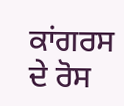ਕਾਂਗਰਸ ਦੇ ਰੋਸ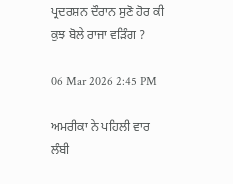ਪ੍ਰਦਰਸ਼ਨ ਦੌਰਾਨ ਸੁਣੋ ਹੋਰ ਕੀ ਕੁਝ ਬੋਲੇ ਰਾਜਾ ਵੜਿੰਗ ?

06 Mar 2026 2:45 PM

ਅਮਰੀਕਾ ਨੇ ਪਹਿਲੀ ਵਾਰ ਲੰਬੀ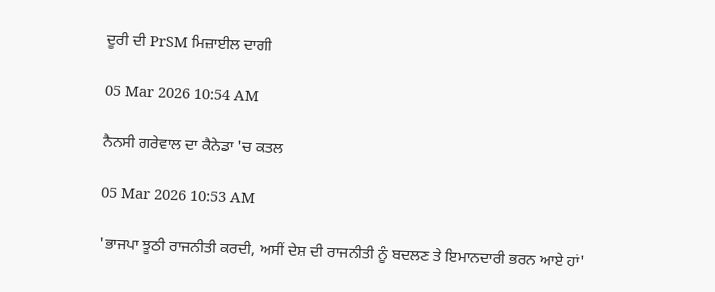ਦੂਰੀ ਦੀ PrSM ਮਿਜ਼ਾਈਲ ਦਾਗੀ

05 Mar 2026 10:54 AM

ਨੈਨਸੀ ਗਰੇਵਾਲ ਦਾ ਕੈਨੇਡਾ 'ਚ ਕਤਲ

05 Mar 2026 10:53 AM

'ਭਾਜਪਾ ਝੂਠੀ ਰਾਜਨੀਤੀ ਕਰਦੀ, ਅਸੀਂ ਦੇਸ਼ ਦੀ ਰਾਜਨੀਤੀ ਨੂੰ ਬਦਲਣ ਤੇ ਇਮਾਨਦਾਰੀ ਭਰਨ ਆਏ ਹਾਂ'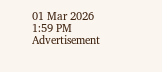01 Mar 2026 1:59 PM
Advertisement